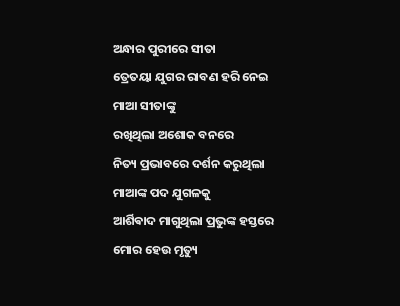ଅନ୍ଧାର ପୁରୀରେ ସୀତା
ତ୍ରେତୟା ଯୁଗର ରାବଣ ହରି ନେଇ
ମାଆ ସୀତାଙ୍କୁ
ରଖିଥିଲା ଅଶୋକ ବନରେ
ନିତ୍ୟ ପ୍ରଭାବରେ ଦର୍ଶନ କରୁଥିଲା
ମାଆଙ୍କ ପଦ ଯୁଗଳକୁ
ଆର୍ଶିଵାଦ ମାଗୁଥିଲା ପ୍ରଭୁଙ୍କ ହସ୍ତରେ
ମୋର ହେଉ ମୃତ୍ୟୁ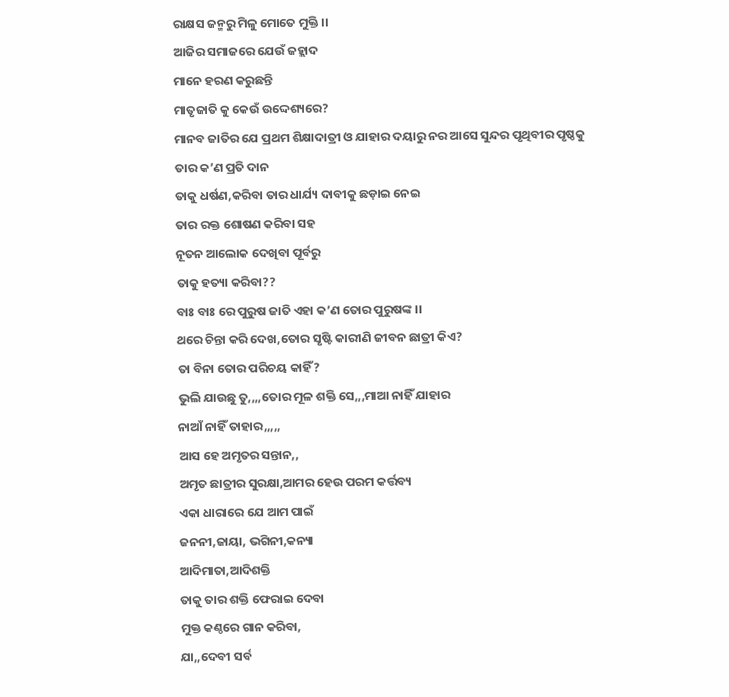ରାକ୍ଷସ ଜନ୍ମରୁ ମିଳୁ ମୋତେ ମୁକ୍ତି ।।
ଆଜିର ସମାଜରେ ଯେଉଁ ଜହ୍ଲାଦ
ମାନେ ହରଣ କରୁଛନ୍ତି
ମାତୃଜାତି କୁ କେଉଁ ଉଦ୍ଦେଶ୍ୟରେ?
ମାନବ ଜାତିର ଯେ ପ୍ରଥମ ଶିକ୍ଷାଦାତ୍ରୀ ଓ ଯାହାର ଦୟାରୁ ନର ଆସେ ସୁନ୍ଦର ପୃଥିବୀର ପୃଷ୍ଠକୁ
ତାର କ’ଣ ପ୍ରତି ଦାନ
ତାକୁ ଧର୍ଷଣ,କରିବା ତାର ଧାର୍ଯ୍ୟ ଦାବୀକୁ ଛଡ଼ାଇ ନେଇ
ତାର ରକ୍ତ ଶୋଷଣ କରିବା ସହ
ନୂତନ ଆଲୋକ ଦେଖିବା ପୂର୍ବରୁ
ତାକୁ ହତ୍ୟା କରିବା??
ବାଃ ବାଃ ରେ ପୁରୁଷ ଜାତି ଏହା କ’ଣ ତୋର ପୁରୁଷଙ୍କ ।।
ଥରେ ଚିନ୍ତା କରି ଦେଖ,ତୋର ସୃଷ୍ଟି କାରୀଣି ଜୀବନ ଛାତ୍ରୀ କିଏ?
ତା ବିନା ତୋର ପରିଚୟ କାହିଁ?
ଭୁଲି ଯାଉଛୁ ତୁ,,,,ତୋର ମୂଳ ଶକ୍ତି ସେ,,,ମାଆ ନାହିଁ ଯାହାର
ନାଆଁ ନାହିଁ ତାହାର,,,,,
ଆସ ହେ ଅମୃତର ସନ୍ତାନ,,
ଅମୃତ ଛାତ୍ରୀର ସୁରକ୍ଷା,ଆମର ହେଉ ପରମ କର୍ତ୍ତବ୍ୟ
ଏକା ଧାରାରେ ଯେ ଆମ ପାଇଁ
ଜନନୀ,ଜାୟା, ଭଗିନୀ,କନ୍ୟା
ଆଦିମାତା,ଆଦିଶକ୍ତି
ତାକୁ ତାର ଶକ୍ତି ଫେରାଇ ଦେବା
ମୁକ୍ତ କଣ୍ଠରେ ଗାନ କରିବା,
ଯା,,ଦେବୀ ସର୍ବ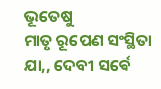ଭୂତେଷୁ
ମାତୃ ରୂପେଣ ସଂସ୍ଥିତା
ଯା,, ଦେବୀ ସର୍ଵେ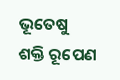ଭୂତେଷୁ
ଶକ୍ତି ରୂପେଣ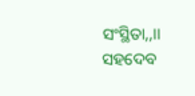ସଂସ୍ଥିତା,,।।
ସହଦେବ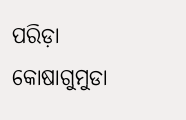ପରିଡ଼ା
କୋଷାଗୁମୁଡା